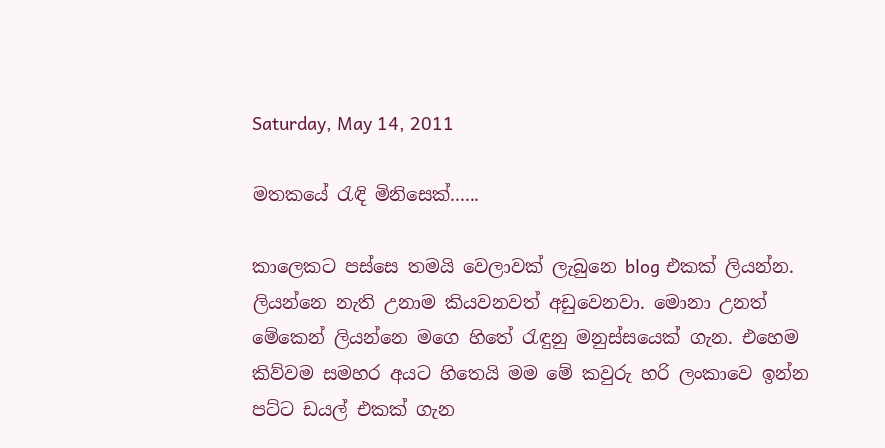Saturday, May 14, 2011

මතකයේ රැඳි මිනිසෙක්......

කාලෙකට පස්සෙ තමයි වෙලාවක් ලැබුනෙ blog එකක් ලියන්න. ලියන්නෙ නැති උනාම කියවනවත් අඩුවෙනවා. මොනා උනත් මේකෙන් ලියන්නෙ මගෙ හිතේ රැඳුනු මනුස්සයෙක් ගැන. එහෙම කිව්වම සමහර අයට හිතෙයි මම මේ කවුරු හරි ලංකාවෙ ඉන්න පට්ට ඩයල් එකක් ගැන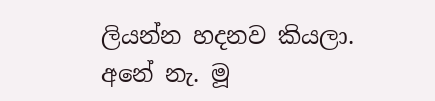ලියන්න හදනව කියලා. අනේ නැ. මූ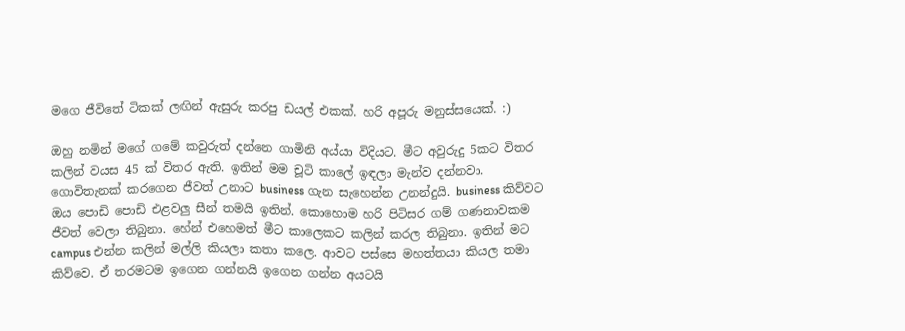මගෙ ජීවිතේ ටිකක් ලඟින් ඇසුරු කරපු ඩයල් එකක්. හරි අපූරු මනුස්සයෙක්. :)

ඔහු නමින් මගේ ගමේ කවුරුත් දන්නෙ ගාමිනි අය්යා විදියට. මීට අවුරුදු 5කට විතර කලින් වයස 45 ක් විතර ඇති. ඉතින් මම චූටි කාලේ ඉඳලා මැන්ව දන්නවා. ගොවිතැනක් කරගෙන ජීවත් උනාට business ගැන සැහෙන්න උනන්දුයි. business කිව්වට ඔය පොඩි පොඩි එළවලු සීන් තමයි ඉතින්. කොහොම හරි පිටිසර ගම් ගණනාවකම ජීවත් වෙලා තිබුනා. හේන් එහෙමත් මීට කාලෙකට කලින් කරල තිබුනා. ඉතින් මට campus එන්න කලින් මල්ලි කියලා කතා කලෙ. ආවට පස්සෙ මහත්තයා කියල තමා කිව්වෙ. ඒ තරමටම ඉගෙන ගන්නයි ඉගෙන ගන්න අයටයි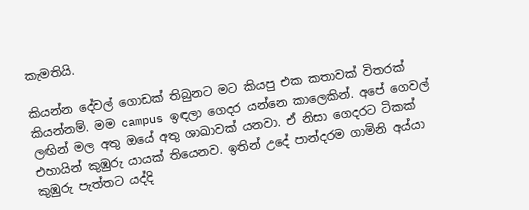කැමතියි.

කියන්න දේවල් ගොඩක් තිබුනට මට කියපු එක කතාවක් විතරක් කියන්නම්. මම campus ඉඳලා ගෙදර යන්නෙ කාලෙකින්. අපේ ගෙවල් ලඟින් මල අතු ඔයේ අතු ශාඛාවක් යනවා. ඒ නිසා ගෙදරට ටිකක් එහායින් කුඹුරු යායක් තියෙනව. ඉතින් උදේ පාන්දරම ගාමිනි අය්යා කුඹුරු පැත්තට යද්දි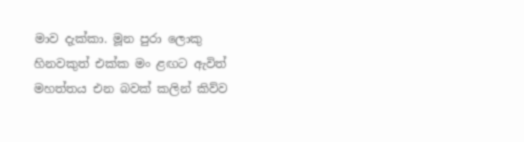මාව දැක්කා. මූන පුරා ලොකු හිනවකුත් එක්ක මං ළඟට ඇවිත් මහත්තය එන බවක් කලින් කිව්ව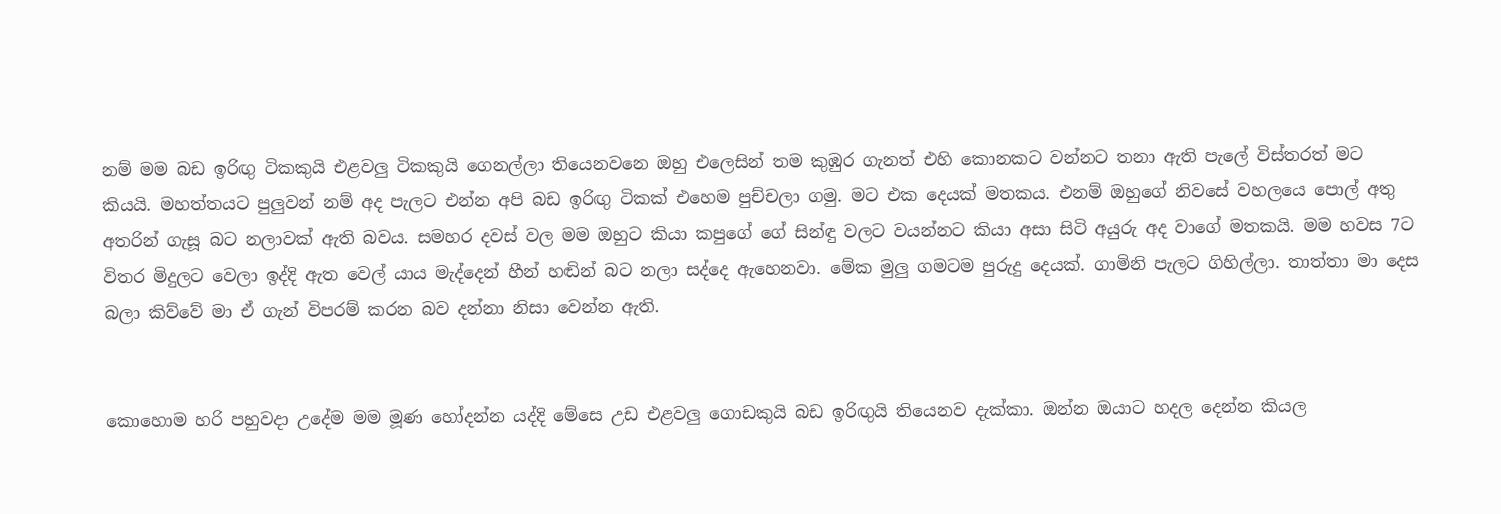නම් මම බඩ ඉරිඟු ටිකකුයි එළවලු ටිකකුයි ගෙනල්ලා තියෙනවනෙ ඔහු එලෙසින් තම කුඹුර ගැනත් එහි කොනකට වන්නට තනා ඇති පැලේ විස්තරත් මට කියයි. මහත්තයට පුලුවන් නම් අද පැලට එන්න අපි බඩ ඉරිඟු ටිකක් එහෙම පුච්චලා ගමු. මට එක දෙයක් මතකය. එනම් ඔහුගේ නිවසේ වහලයෙ පොල් අතු අතරින් ගැසූ බට නලාවක් ඇති බවය. සමහර දවස් වල මම ඔහුට කියා කපුගේ ගේ සින්ඳු වලට වයන්නට කියා අසා සිටි අයුරු අද වාගේ මතකයි. මම හවස 7ට විතර මිදුලට වෙලා ඉද්දි ඇත වෙල් යාය මැද්දෙන් හීන් හඬින් බට නලා සද්දෙ ඇහෙනවා. මේක මුලු ගමටම පුරුදු දෙයක්. ගාමිනි පැලට ගිහිල්ලා. තාත්තා මා දෙස බලා කිව්වේ මා ඒ ගැන් විපරම් කරන බව දන්නා නිසා වෙන්න ඇති.


කොහොම හරි පහුවදා උදේම මම මූණ හෝදන්න යද්දි මේසෙ උඩ එළවලු ගොඩකුයි බඩ ඉරිඟුයි තියෙනව දැක්කා. ඔන්න ඔයාට හදල දෙන්න කියල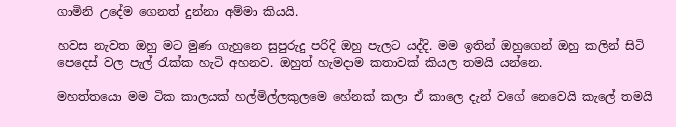ගාමිනි උදේම ගෙනත් දුන්නා අම්මා කියයි.

හවස නැවත ඔහු මට මුණ ගැහුනෙ සුපුරුදු පරිදි ඔහු පැලට යද්දි. මම ඉතින් ඔහුගෙන් ඔහු කලින් සිටි පෙදෙස් වල පැල් රැක්ක හැටි අහනව. ඔහුත් හැමදාම කතාවක් කියල තමයි යන්නෙ.

මහත්තයො මම ටික කාලයක් හල්මිල්ලකුලමෙ හේනක් කලා ඒ කාලෙ දැන් වගේ නෙවෙයි කැලේ තමයි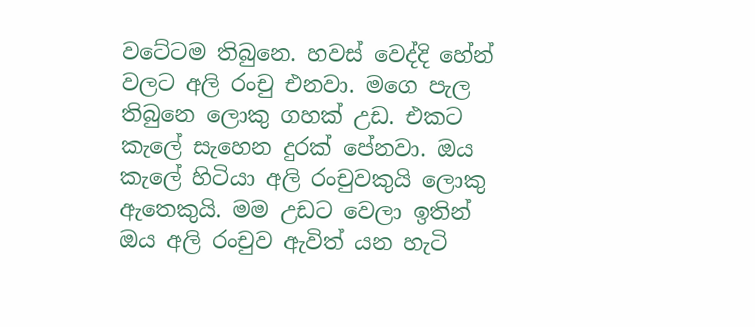වටේටම තිබුනෙ. හවස් වෙද්දි හේන් වලට අලි රංචු එනවා. මගෙ පැල තිබුනෙ ලොකු ගහක් උඩ. එකට කැලේ සැහෙන දුරක් පේනවා. ඔය කැලේ හිටියා අලි රංචුවකුයි ලොකු ඇතෙකුයි. මම උඩට වෙලා ඉතින් ඔය අලි රංචුව ඇවිත් යන හැටි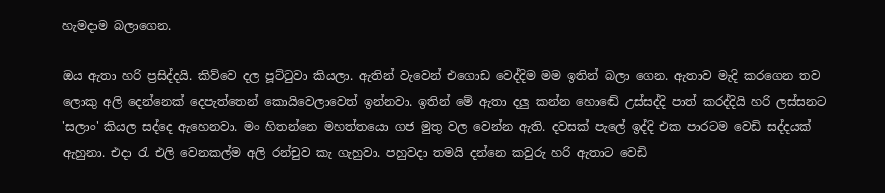හැමදාම බලාගෙන.

ඔය ඇතා හරි ප්‍රසිද්දයි. කිව්වෙ දල පූට්ටුවා කියලා. ඇතින් වැවෙන් එගොඩ වෙද්දිම මම ඉතින් බලා ගෙන. ඇතාව මැදි කරගෙන තව ලොකු අලි දෙන්නෙක් දෙපැත්තෙන් කොයිවෙලාවෙත් ඉන්නවා. ඉතින් මේ ඇතා දලු කන්න හොඬේ උස්සද්දි පාත් කරද්දියි හරි ලස්සනට 'සලාං' කියල සද්දෙ ඇහෙනවා. මං හිතන්නෙ මහත්තයො ගජ මුතු වල වෙන්න ඇති. දවසක් පැලේ ඉද්දි එක පාරටම වෙඩි සද්දයක් ඇහුනා. එදා රැ එලි වෙනකල්ම අලි රන්චුව කැ ගැහුවා. පහුවදා තමයි දන්නෙ කවුරු හරි ඇතාට වෙඩි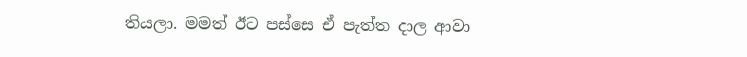තියලා. මමත් ඊට පස්සෙ ඒ පැත්ත දාල ආවා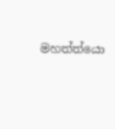මහත්ත්යො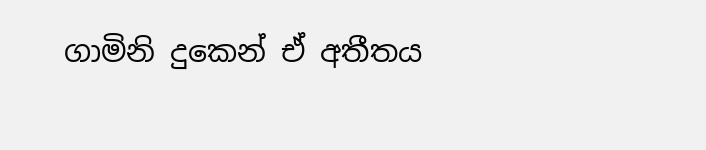ගාමිනි දුකෙන් ඒ අතීතය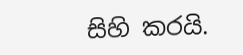සිහි කරයි.